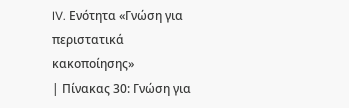IV. Ενότητα «Γνώση για περιστατικά κακοποίησης»
| Πίνακας 30: Γνώση για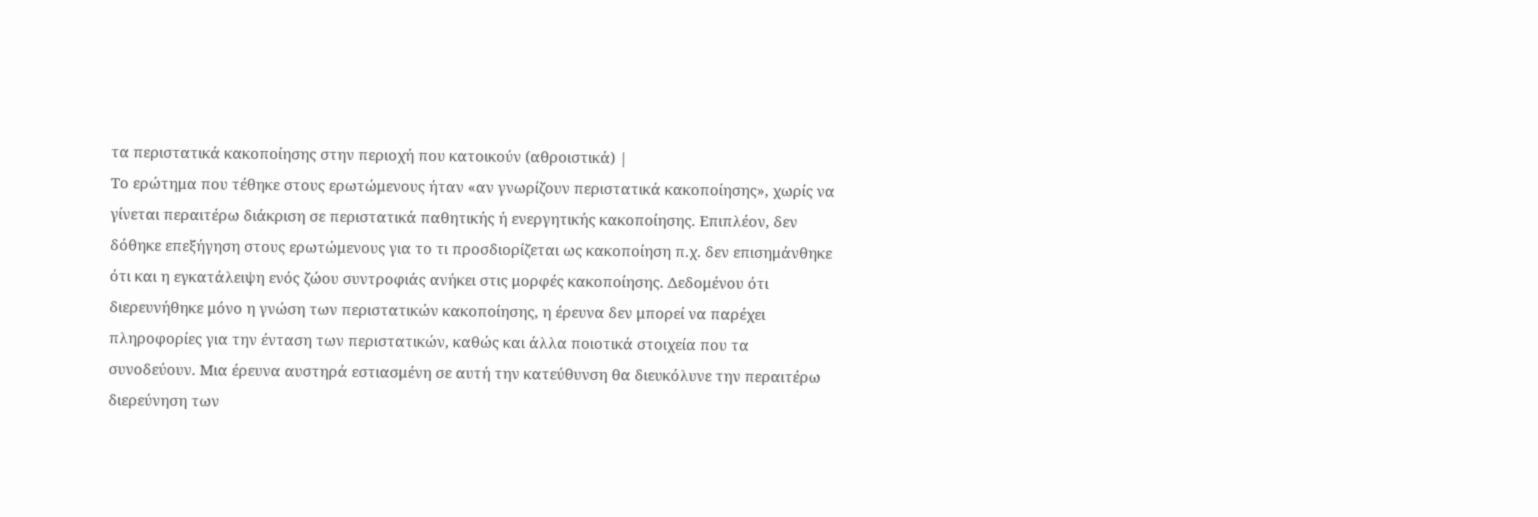τα περιστατικά κακοποίησης στην περιοχή που κατοικούν (αθροιστικά) |
Το ερώτημα που τέθηκε στους ερωτώμενους ήταν «αν γνωρίζουν περιστατικά κακοποίησης», χωρίς να γίνεται περαιτέρω διάκριση σε περιστατικά παθητικής ή ενεργητικής κακοποίησης. Επιπλέον, δεν δόθηκε επεξήγηση στους ερωτώμενους για το τι προσδιορίζεται ως κακοποίηση π.χ. δεν επισημάνθηκε ότι και η εγκατάλειψη ενός ζώου συντροφιάς ανήκει στις μορφές κακοποίησης. Δεδομένου ότι διερευνήθηκε μόνο η γνώση των περιστατικών κακοποίησης, η έρευνα δεν μπορεί να παρέχει πληροφορίες για την ένταση των περιστατικών, καθώς και άλλα ποιοτικά στοιχεία που τα συνοδεύουν. Μια έρευνα αυστηρά εστιασμένη σε αυτή την κατεύθυνση θα διευκόλυνε την περαιτέρω διερεύνηση των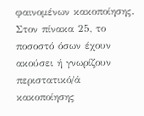φαινομένων κακοποίησης. Στον πίνακα 25, το ποσοστό όσων έχουν ακούσει ή γνωρίζουν περιστατικό/ά κακοποίησης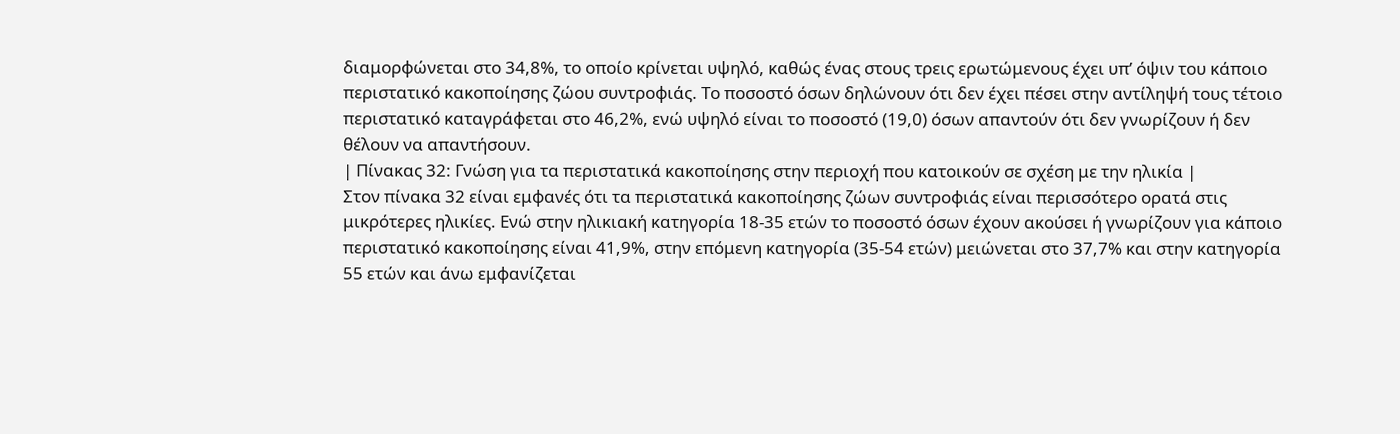διαμορφώνεται στο 34,8%, το οποίο κρίνεται υψηλό, καθώς ένας στους τρεις ερωτώμενους έχει υπ’ όψιν του κάποιο περιστατικό κακοποίησης ζώου συντροφιάς. Το ποσοστό όσων δηλώνουν ότι δεν έχει πέσει στην αντίληψή τους τέτοιο περιστατικό καταγράφεται στο 46,2%, ενώ υψηλό είναι το ποσοστό (19,0) όσων απαντούν ότι δεν γνωρίζουν ή δεν θέλουν να απαντήσουν.
| Πίνακας 32: Γνώση για τα περιστατικά κακοποίησης στην περιοχή που κατοικούν σε σχέση με την ηλικία |
Στον πίνακα 32 είναι εμφανές ότι τα περιστατικά κακοποίησης ζώων συντροφιάς είναι περισσότερο ορατά στις μικρότερες ηλικίες. Ενώ στην ηλικιακή κατηγορία 18-35 ετών το ποσοστό όσων έχουν ακούσει ή γνωρίζουν για κάποιο περιστατικό κακοποίησης είναι 41,9%, στην επόμενη κατηγορία (35-54 ετών) μειώνεται στο 37,7% και στην κατηγορία 55 ετών και άνω εμφανίζεται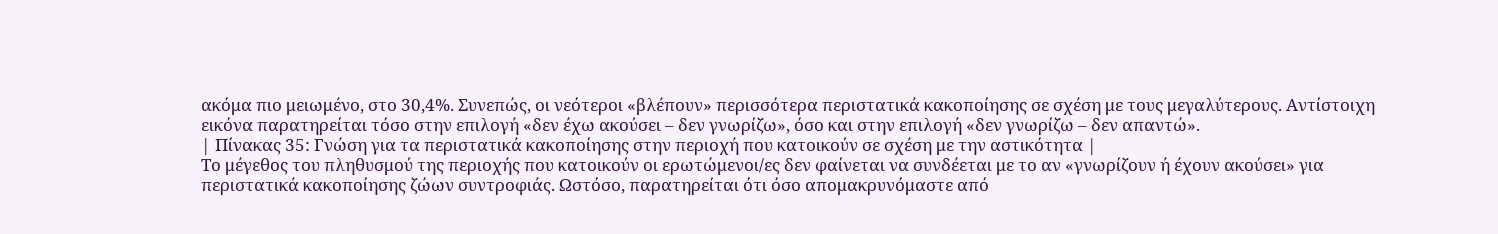ακόμα πιο μειωμένο, στο 30,4%. Συνεπώς, οι νεότεροι «βλέπουν» περισσότερα περιστατικά κακοποίησης σε σχέση με τους μεγαλύτερους. Αντίστοιχη εικόνα παρατηρείται τόσο στην επιλογή «δεν έχω ακούσει – δεν γνωρίζω», όσο και στην επιλογή «δεν γνωρίζω – δεν απαντώ».
| Πίνακας 35: Γνώση για τα περιστατικά κακοποίησης στην περιοχή που κατοικούν σε σχέση με την αστικότητα |
Το μέγεθος του πληθυσμού της περιοχής που κατοικούν οι ερωτώμενοι/ες δεν φαίνεται να συνδέεται με το αν «γνωρίζουν ή έχουν ακούσει» για περιστατικά κακοποίησης ζώων συντροφιάς. Ωστόσο, παρατηρείται ότι όσο απομακρυνόμαστε από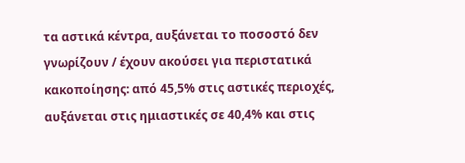τα αστικά κέντρα, αυξάνεται το ποσοστό δεν γνωρίζουν / έχουν ακούσει για περιστατικά κακοποίησης: από 45,5% στις αστικές περιοχές, αυξάνεται στις ημιαστικές σε 40,4% και στις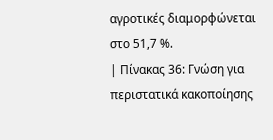αγροτικές διαμορφώνεται στο 51,7 %.
| Πίνακας 36: Γνώση για περιστατικά κακοποίησης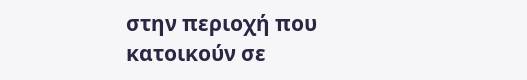στην περιοχή που κατοικούν σε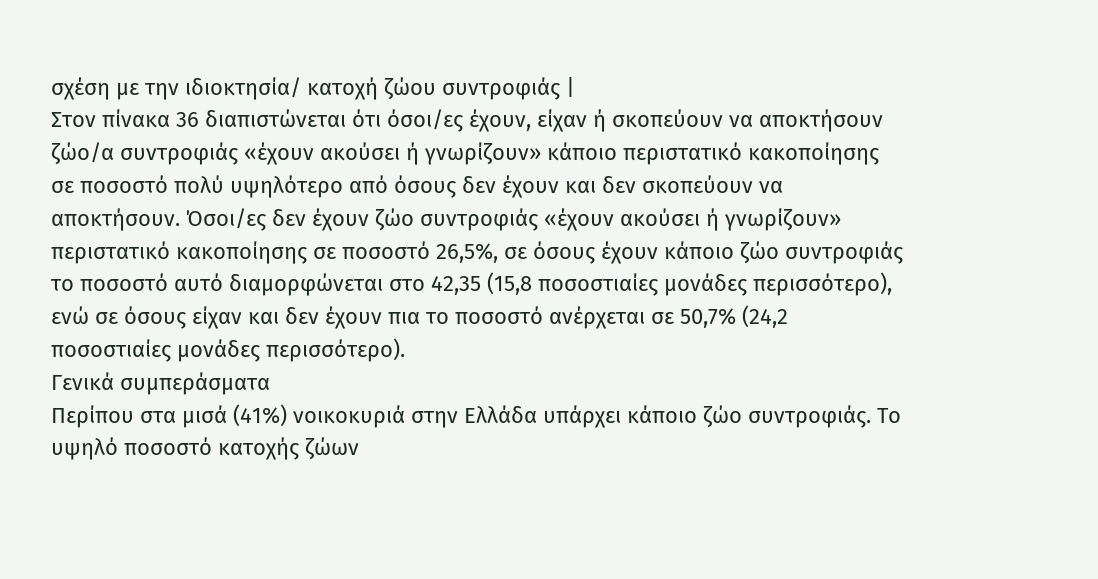σχέση με την ιδιοκτησία/ κατοχή ζώου συντροφιάς |
Στον πίνακα 36 διαπιστώνεται ότι όσοι/ες έχουν, είχαν ή σκοπεύουν να αποκτήσουν ζώο/α συντροφιάς «έχουν ακούσει ή γνωρίζουν» κάποιο περιστατικό κακοποίησης σε ποσοστό πολύ υψηλότερο από όσους δεν έχουν και δεν σκοπεύουν να αποκτήσουν. Όσοι/ες δεν έχουν ζώο συντροφιάς «έχουν ακούσει ή γνωρίζουν» περιστατικό κακοποίησης σε ποσοστό 26,5%, σε όσους έχουν κάποιο ζώο συντροφιάς το ποσοστό αυτό διαμορφώνεται στο 42,35 (15,8 ποσοστιαίες μονάδες περισσότερο), ενώ σε όσους είχαν και δεν έχουν πια το ποσοστό ανέρχεται σε 50,7% (24,2 ποσοστιαίες μονάδες περισσότερο).
Γενικά συμπεράσματα
Περίπου στα μισά (41%) νοικοκυριά στην Ελλάδα υπάρχει κάποιο ζώο συντροφιάς. Το υψηλό ποσοστό κατοχής ζώων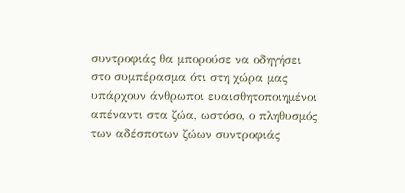συντροφιάς θα μπορούσε να οδηγήσει στο συμπέρασμα ότι στη χώρα μας υπάρχουν άνθρωποι ευαισθητοποιημένοι απέναντι στα ζώα, ωστόσο, ο πληθυσμός των αδέσποτων ζώων συντροφιάς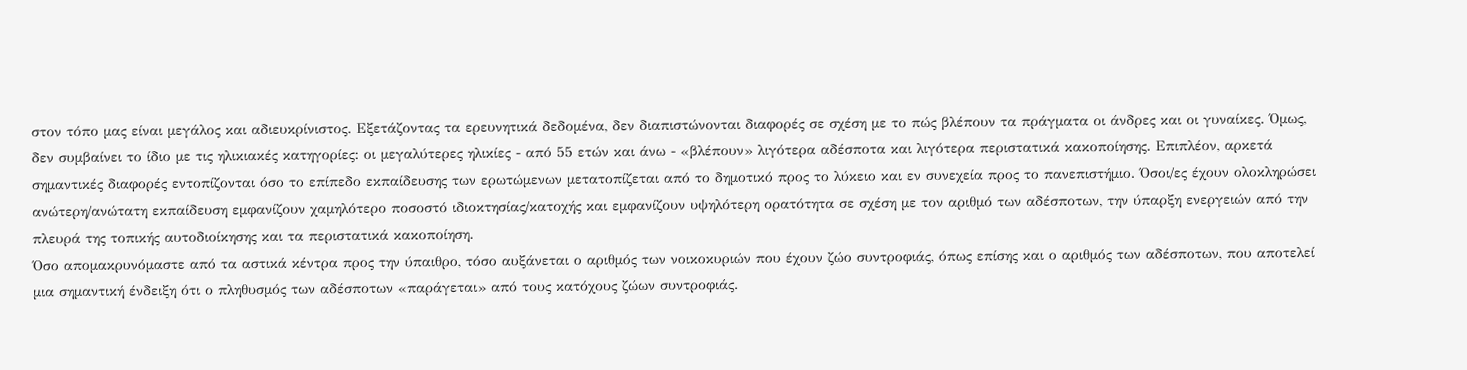στον τόπο μας είναι μεγάλος και αδιευκρίνιστος. Εξετάζοντας τα ερευνητικά δεδομένα, δεν διαπιστώνονται διαφορές σε σχέση με το πώς βλέπουν τα πράγματα οι άνδρες και οι γυναίκες. Όμως, δεν συμβαίνει το ίδιο με τις ηλικιακές κατηγορίες: οι μεγαλύτερες ηλικίες - από 55 ετών και άνω - «βλέπουν» λιγότερα αδέσποτα και λιγότερα περιστατικά κακοποίησης. Επιπλέον, αρκετά σημαντικές διαφορές εντοπίζονται όσο το επίπεδο εκπαίδευσης των ερωτώμενων μετατοπίζεται από το δημοτικό προς το λύκειο και εν συνεχεία προς το πανεπιστήμιο. Όσοι/ες έχουν ολοκληρώσει ανώτερη/ανώτατη εκπαίδευση εμφανίζουν χαμηλότερο ποσοστό ιδιοκτησίας/κατοχής και εμφανίζουν υψηλότερη ορατότητα σε σχέση με τον αριθμό των αδέσποτων, την ύπαρξη ενεργειών από την πλευρά της τοπικής αυτοδιοίκησης και τα περιστατικά κακοποίηση.
Όσο απομακρυνόμαστε από τα αστικά κέντρα προς την ύπαιθρο, τόσο αυξάνεται ο αριθμός των νοικοκυριών που έχουν ζώο συντροφιάς, όπως επίσης και ο αριθμός των αδέσποτων, που αποτελεί μια σημαντική ένδειξη ότι ο πληθυσμός των αδέσποτων «παράγεται» από τους κατόχους ζώων συντροφιάς.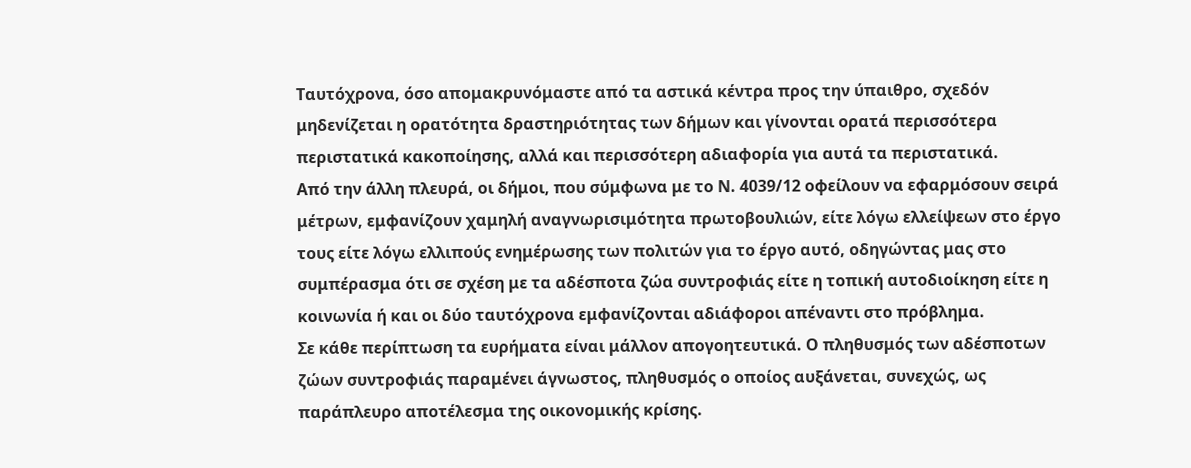Ταυτόχρονα, όσο απομακρυνόμαστε από τα αστικά κέντρα προς την ύπαιθρο, σχεδόν μηδενίζεται η ορατότητα δραστηριότητας των δήμων και γίνονται ορατά περισσότερα περιστατικά κακοποίησης, αλλά και περισσότερη αδιαφορία για αυτά τα περιστατικά.
Από την άλλη πλευρά, οι δήμοι, που σύμφωνα με το Ν. 4039/12 οφείλουν να εφαρμόσουν σειρά μέτρων, εμφανίζουν χαμηλή αναγνωρισιμότητα πρωτοβουλιών, είτε λόγω ελλείψεων στο έργο τους είτε λόγω ελλιπούς ενημέρωσης των πολιτών για το έργο αυτό, οδηγώντας μας στο συμπέρασμα ότι σε σχέση με τα αδέσποτα ζώα συντροφιάς είτε η τοπική αυτοδιοίκηση είτε η κοινωνία ή και οι δύο ταυτόχρονα εμφανίζονται αδιάφοροι απέναντι στο πρόβλημα.
Σε κάθε περίπτωση τα ευρήματα είναι μάλλον απογοητευτικά. Ο πληθυσμός των αδέσποτων ζώων συντροφιάς παραμένει άγνωστος, πληθυσμός ο οποίος αυξάνεται, συνεχώς, ως παράπλευρο αποτέλεσμα της οικονομικής κρίσης.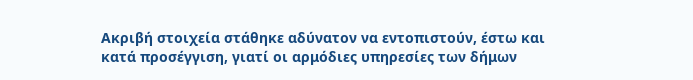Ακριβή στοιχεία στάθηκε αδύνατον να εντοπιστούν, έστω και κατά προσέγγιση, γιατί οι αρμόδιες υπηρεσίες των δήμων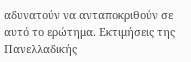αδυνατούν να ανταποκριθούν σε αυτό το ερώτημα. Εκτιμήσεις της Πανελλαδικής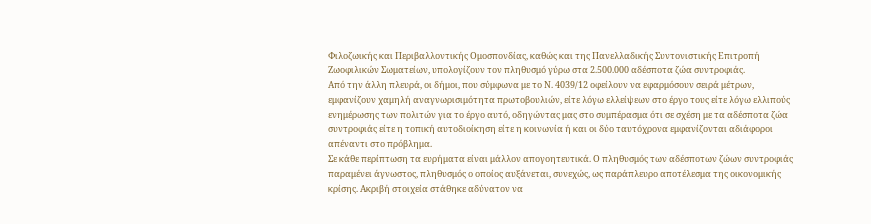Φιλοζωικής και Περιβαλλοντικής Ομοσπονδίας, καθώς και της Πανελλαδικής Συντονιστικής Επιτροπή Ζωοφιλικών Σωματείων, υπολογίζουν τον πληθυσμό γύρω στα 2.500.000 αδέσποτα ζώα συντροφιάς.
Από την άλλη πλευρά, οι δήμοι, που σύμφωνα με το Ν. 4039/12 οφείλουν να εφαρμόσουν σειρά μέτρων, εμφανίζουν χαμηλή αναγνωρισιμότητα πρωτοβουλιών, είτε λόγω ελλείψεων στο έργο τους είτε λόγω ελλιπούς ενημέρωσης των πολιτών για το έργο αυτό, οδηγώντας μας στο συμπέρασμα ότι σε σχέση με τα αδέσποτα ζώα συντροφιάς είτε η τοπική αυτοδιοίκηση είτε η κοινωνία ή και οι δύο ταυτόχρονα εμφανίζονται αδιάφοροι απέναντι στο πρόβλημα.
Σε κάθε περίπτωση τα ευρήματα είναι μάλλον απογοητευτικά. Ο πληθυσμός των αδέσποτων ζώων συντροφιάς παραμένει άγνωστος, πληθυσμός ο οποίος αυξάνεται, συνεχώς, ως παράπλευρο αποτέλεσμα της οικονομικής κρίσης. Ακριβή στοιχεία στάθηκε αδύνατον να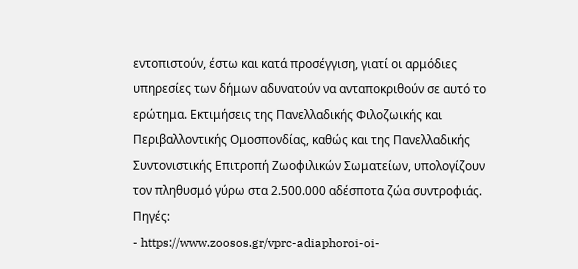εντοπιστούν, έστω και κατά προσέγγιση, γιατί οι αρμόδιες υπηρεσίες των δήμων αδυνατούν να ανταποκριθούν σε αυτό το ερώτημα. Εκτιμήσεις της Πανελλαδικής Φιλοζωικής και Περιβαλλοντικής Ομοσπονδίας, καθώς και της Πανελλαδικής Συντονιστικής Επιτροπή Ζωοφιλικών Σωματείων, υπολογίζουν τον πληθυσμό γύρω στα 2.500.000 αδέσποτα ζώα συντροφιάς.
Πηγές:
- https://www.zoosos.gr/vprc-adiaphoroi-oi-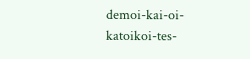demoi-kai-oi-katoikoi-tes-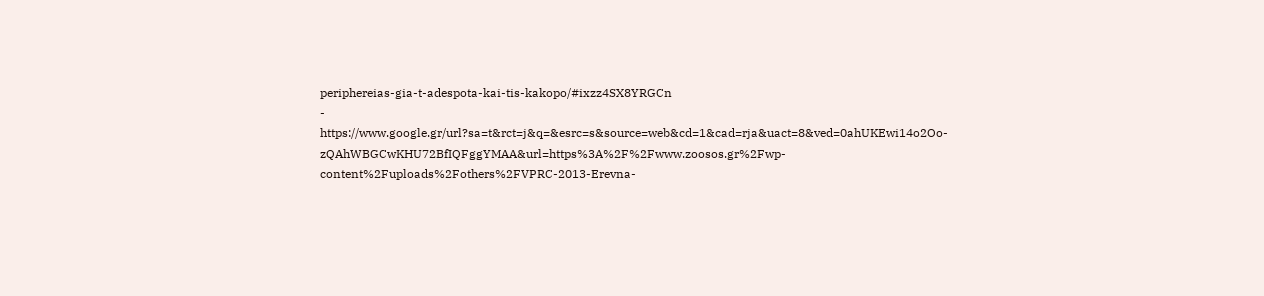periphereias-gia-t-adespota-kai-tis-kakopo/#ixzz4SX8YRGCn
- https://www.google.gr/url?sa=t&rct=j&q=&esrc=s&source=web&cd=1&cad=rja&uact=8&ved=0ahUKEwi14o2Oo-zQAhWBGCwKHU72BfIQFggYMAA&url=https%3A%2F%2Fwww.zoosos.gr%2Fwp-content%2Fuploads%2Fothers%2FVPRC-2013-Erevna-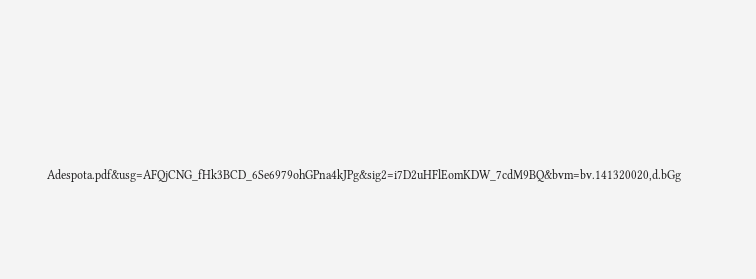Adespota.pdf&usg=AFQjCNG_fHk3BCD_6Se6979ohGPna4kJPg&sig2=i7D2uHFlEomKDW_7cdM9BQ&bvm=bv.141320020,d.bGg